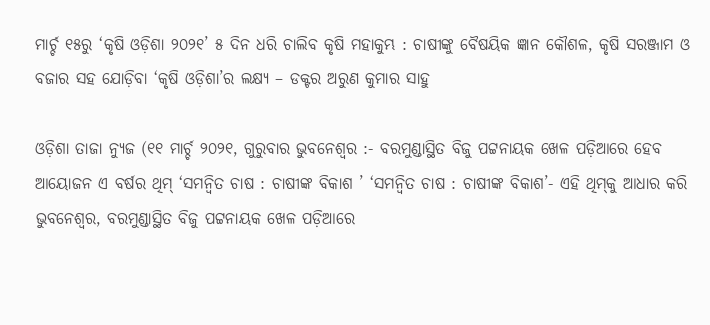ମାର୍ଚ୍ଚ ୧୫ରୁ ‘କୃଷି ଓଡ଼ିଶା ୨୦୨୧’ ୫ ଦିନ ଧରି ଚାଲିବ କୃଷି ମହାକୁମ୍ଭ : ଚାଷୀଙ୍କୁ ବୈଷୟିକ ଜ୍ଞାନ କୌଶଳ, କୃଷି ସରଞ୍ଜାମ ଓ ବଜାର ସହ ଯୋଡ଼ିବା ‘କୃଷି ଓଡ଼ିଶା’ର ଲକ୍ଷ୍ୟ – ଡକ୍ଟର ଅରୁଣ କୁମାର ସାହୁ

ଓଡ଼ିଶା ତାଜା ନ୍ୟୁଜ (୧୧ ମାର୍ଚ୍ଚ ୨୦୨୧, ଗୁରୁବାର ଭୁବନେଶ୍ୱର :- ବରମୁଣ୍ଡାସ୍ଥିତ ବିଜୁ ପଟ୍ଟନାୟକ ଖେଳ ପଡ଼ିଆରେ ହେବ ଆୟୋଜନ ଏ ବର୍ଷର ଥିମ୍‌ ‘ସମନ୍ୱିତ ଚାଷ : ଚାଷୀଙ୍କ ବିକାଶ ’ ‘ସମନ୍ୱିତ ଚାଷ : ଚାଷୀଙ୍କ ବିକାଶ’- ଏହି ଥିମ୍‌କୁ ଆଧାର କରି ଭୁବନେଶ୍ୱର, ବରମୁଣ୍ଡାସ୍ଥିତ ବିଜୁ ପଟ୍ଟନାୟକ ଖେଳ ପଡ଼ିଆରେ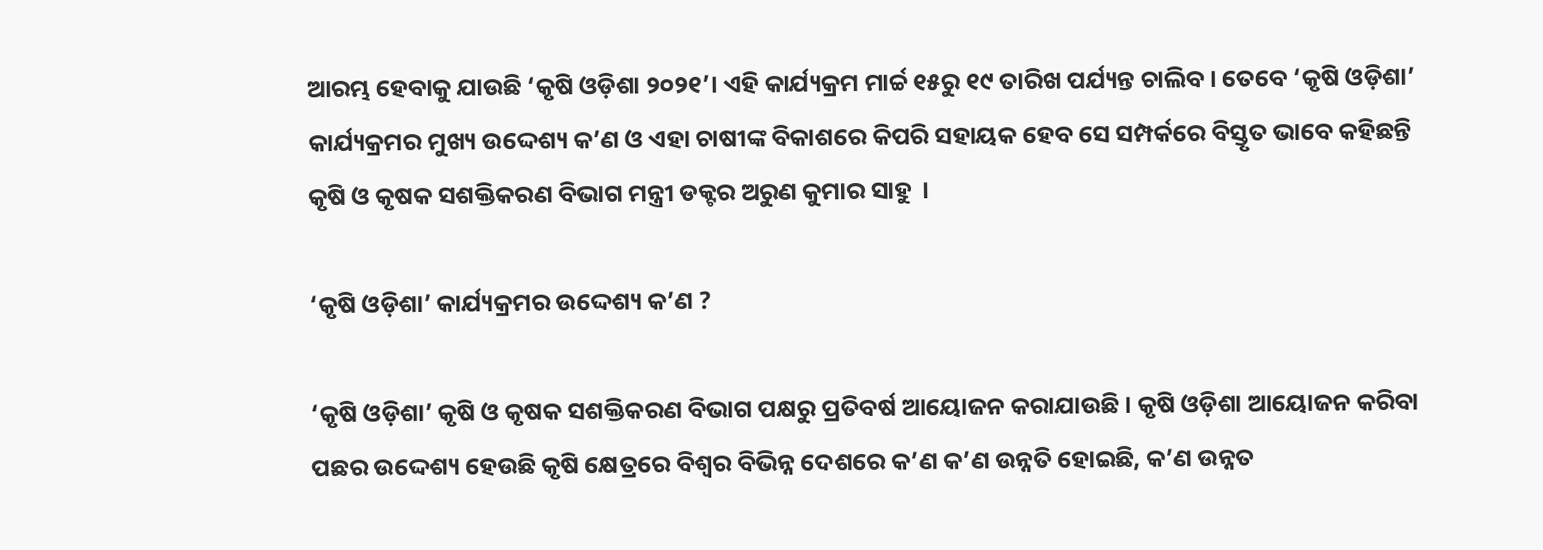ଆରମ୍ଭ ହେବାକୁ ଯାଉଛି ‘କୃଷି ଓଡ଼ିଶା ୨୦୨୧’। ଏହି କାର୍ଯ୍ୟକ୍ରମ ମାର୍ଚ୍ଚ ୧୫ରୁ ୧୯ ତାରିଖ ପର୍ଯ୍ୟନ୍ତ ଚାଲିବ । ତେବେ ‘କୃଷି ଓଡ଼ିଶା’ କାର୍ଯ୍ୟକ୍ରମର ମୁଖ୍ୟ ଉଦ୍ଦେଶ୍ୟ କ’ଣ ଓ ଏହା ଚାଷୀଙ୍କ ବିକାଶରେ କିପରି ସହାୟକ ହେବ ସେ ସମ୍ପର୍କରେ ବିସ୍ତୃତ ଭାବେ କହିଛନ୍ତି କୃଷି ଓ କୃଷକ ସଶକ୍ତିକରଣ ବିଭାଗ ମନ୍ତ୍ରୀ ଡକ୍ଟର ଅରୁଣ କୁମାର ସାହୁ  ।

‘କୃଷି ଓଡ଼ିଶା’ କାର୍ଯ୍ୟକ୍ରମର ଉଦ୍ଦେଶ୍ୟ କ’ଣ ?

‘କୃଷି ଓଡ଼ିଶା’ କୃଷି ଓ କୃଷକ ସଶକ୍ତିକରଣ ବିଭାଗ ପକ୍ଷରୁ ପ୍ରତିବର୍ଷ ଆୟୋଜନ କରାଯାଉଛି । କୃଷି ଓଡ଼ିଶା ଆୟୋଜନ କରିବା ପଛର ଉଦ୍ଦେଶ୍ୟ ହେଉଛି କୃଷି କ୍ଷେତ୍ରରେ ବିଶ୍ୱର ବିଭିନ୍ନ ଦେଶରେ କ’ଣ କ’ଣ ଉନ୍ନତି ହୋଇଛି, କ’ଣ ଉନ୍ନତ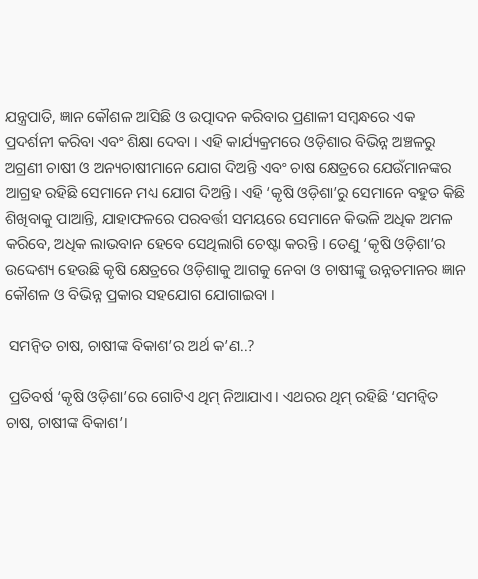ଯନ୍ତ୍ରପାତି, ଜ୍ଞାନ କୌଶଳ ଆସିଛି ଓ ଉତ୍ପାଦନ କରିବାର ପ୍ରଣାଳୀ ସମ୍ବନ୍ଧରେ ଏକ ପ୍ରଦର୍ଶନୀ କରିବା ଏବଂ ଶିକ୍ଷା ଦେବା । ଏହି କାର୍ଯ୍ୟକ୍ରମରେ ଓଡ଼ିଶାର ବିଭିନ୍ନ ଅଞ୍ଚଳରୁ ଅଗ୍ରଣୀ ଚାଷୀ ଓ ଅନ୍ୟଚାଷୀମାନେ ଯୋଗ ଦିଅନ୍ତି ଏବଂ ଚାଷ କ୍ଷେତ୍ରରେ ଯେଉଁମାନଙ୍କର ଆଗ୍ରହ ରହିଛି ସେମାନେ ମଧ୍ୟ ଯୋଗ ଦିଅନ୍ତି। ଏହି ‘କୃଷି ଓଡ଼ିଶା’ରୁ ସେମାନେ ବହୁତ କିଛି ଶିଖିବାକୁ ପାଆନ୍ତି, ଯାହାଫଳରେ ପରବର୍ତ୍ତୀ ସମୟରେ ସେମାନେ କିଭଳି ଅଧିକ ଅମଳ କରିବେ, ଅଧିକ ଲାଭବାନ ହେବେ ସେଥିଲାଗି ଚେଷ୍ଟା କରନ୍ତି । ତେଣୁ ‘କୃଷି ଓଡ଼ିଶା’ର ଉଦ୍ଦେଶ୍ୟ ହେଉଛି କୃଷି କ୍ଷେତ୍ରରେ ଓଡ଼ିଶାକୁ ଆଗକୁ ନେବା ଓ ଚାଷୀଙ୍କୁ ଉନ୍ନତମାନର ଜ୍ଞାନ କୌଶଳ ଓ ବିଭିନ୍ନ ପ୍ରକାର ସହଯୋଗ ଯୋଗାଇବା ।

 ସମନ୍ୱିତ ଚାଷ, ଚାଷୀଙ୍କ ବିକାଶ’ର ଅର୍ଥ କ’ଣ..?

 ପ୍ରତିବର୍ଷ ‘କୃଷି ଓଡ଼ିଶା’ରେ ଗୋଟିଏ ଥିମ୍‌ ନିଆଯାଏ। ଏଥରର ଥିମ୍‌ ରହିଛି ‘ସମନ୍ୱିତ ଚାଷ, ଚାଷୀଙ୍କ ବିକାଶ’।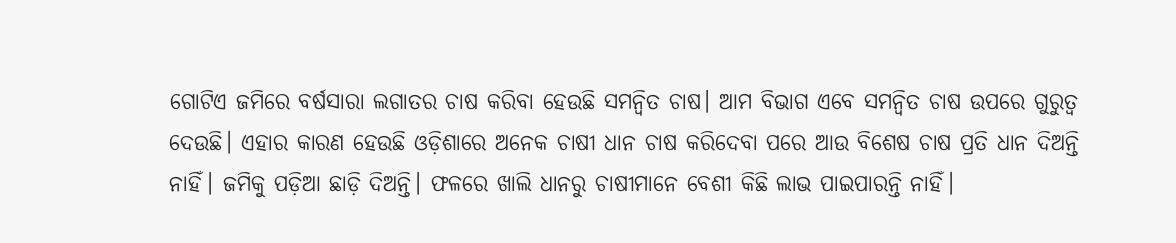ଗୋଟିଏ ଜମିରେ ବର୍ଷସାରା ଲଗାତର ଚାଷ କରିବା ହେଉଛି ସମନ୍ୱିତ ଚାଷ। ଆମ ବିଭାଗ ଏବେ ସମନ୍ୱିତ ଚାଷ ଉପରେ ଗୁରୁତ୍ୱ ଦେଉଛି। ଏହାର କାରଣ ହେଉଛି ଓଡ଼ିଶାରେ ଅନେକ ଚାଷୀ ଧାନ ଚାଷ କରିଦେବା ପରେ ଆଉ ବିଶେଷ ଚାଷ ପ୍ରତି ଧାନ ଦିଅନ୍ତି ନାହିଁ। ଜମିକୁ ପଡ଼ିଆ ଛାଡ଼ି ଦିଅନ୍ତି। ଫଳରେ ଖାଲି ଧାନରୁ ଚାଷୀମାନେ ବେଶୀ କିଛି ଲାଭ ପାଇପାରନ୍ତି ନାହିଁ।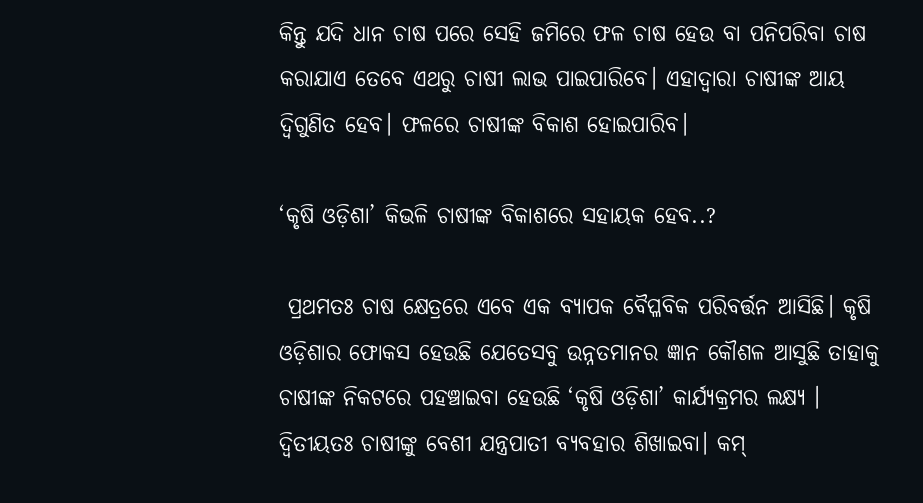କିନ୍ତୁ ଯଦି ଧାନ ଚାଷ ପରେ ସେହି ଜମିରେ ଫଳ ଚାଷ ହେଉ ବା ପନିପରିବା ଚାଷ କରାଯାଏ ତେବେ ଏଥରୁ ଚାଷୀ ଲାଭ ପାଇପାରିବେ। ଏହାଦ୍ୱାରା ଚାଷୀଙ୍କ ଆୟ ଦ୍ୱିଗୁଣିତ ହେବ। ଫଳରେ ଚାଷୀଙ୍କ ବିକାଶ ହୋଇପାରିବ।

‘କୃଷି ଓଡ଼ିଶା’ କିଭଳି ଚାଷୀଙ୍କ ବିକାଶରେ ସହାୟକ ହେବ..?

 ପ୍ରଥମତଃ ଚାଷ କ୍ଷେତ୍ରରେ ଏବେ ଏକ ବ୍ୟାପକ ବୈପ୍ଳବିକ ପରିବର୍ତ୍ତନ ଆସିଛି। କୃଷି ଓଡ଼ିଶାର ଫୋକସ ହେଉଛି ଯେତେସବୁ ଉନ୍ନତମାନର ଜ୍ଞାନ କୌଶଳ ଆସୁଛି ତାହାକୁ ଚାଷୀଙ୍କ ନିକଟରେ ପହଞ୍ଚାଇବା ହେଉଛି ‘କୃଷି ଓଡ଼ିଶା’ କାର୍ଯ୍ୟକ୍ରମର ଲକ୍ଷ୍ୟ । ଦ୍ୱିତୀୟତଃ ଚାଷୀଙ୍କୁ ବେଶୀ ଯନ୍ତ୍ରପାତୀ ବ୍ୟବହାର ଶିଖାଇବା। କମ୍‌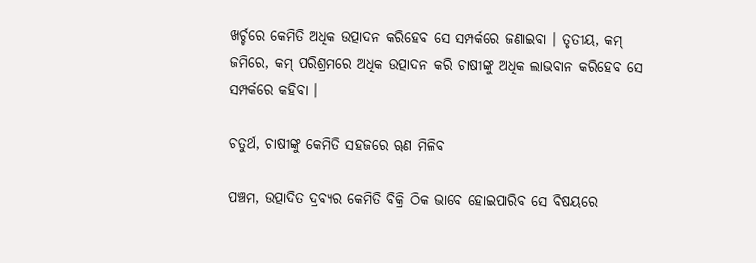ଖର୍ଚ୍ଚରେ କେମିତି ଅଧିକ ଉତ୍ପାଦନ କରିହେବ ସେ ସମ୍ପର୍କରେ ଜଣାଇବା । ତୃତୀୟ, କମ୍‌ ଜମିରେ, କମ୍‌ ପରିଶ୍ରମରେ ଅଧିକ ଉତ୍ପାଦନ କରି ଚାଷୀଙ୍କୁ ଅଧିକ ଲାଭବାନ କରିହେବ ସେ ସମ୍ପର୍କରେ କହିବା ।

ଚତୁର୍ଥ, ଚାଷୀଙ୍କୁ କେମିତି ସହଜରେ ୠଣ ମିଳିବ

ପଞ୍ଚମ, ଉତ୍ପାଦିତ ଦ୍ରବ୍ୟର କେମିତି ବିକ୍ରି ଠିକ ଭାବେ ହୋଇପାରିବ ସେ ବିଷୟରେ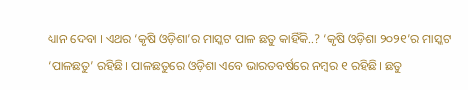ଧ୍ୟାନ ଦେବା । ଏଥର ‘କୃଷି ଓଡ଼ିଶା’ର ମାସ୍କଟ ପାଳ ଛତୁ କାହିଁକି..? ‘କୃଷି ଓଡ଼ିଶା ୨୦୨୧’ର ମାସ୍କଟ ‘ପାଳଛତୁ’ ରହିଛି। ପାଳଛତୁରେ ଓଡ଼ିଶା ଏବେ ଭାରତବର୍ଷରେ ନମ୍ବର ୧ ରହିଛି। ଛତୁ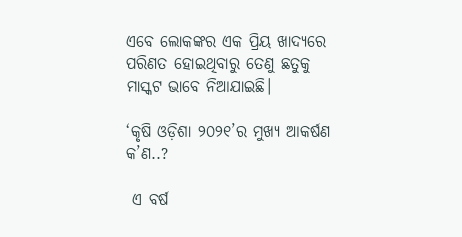ଏବେ ଲୋକଙ୍କର ଏକ ପ୍ରିୟ ଖାଦ୍ୟରେ ପରିଣତ ହୋଇଥିବାରୁ ତେଣୁ ଛତୁକୁ ମାସ୍କଟ ଭାବେ ନିଆଯାଇଛି।

‘କୃଷି ଓଡ଼ିଶା ୨୦୨୧’ର ମୁଖ୍ୟ ଆକର୍ଷଣ କ’ଣ..?

 ଏ ବର୍ଷ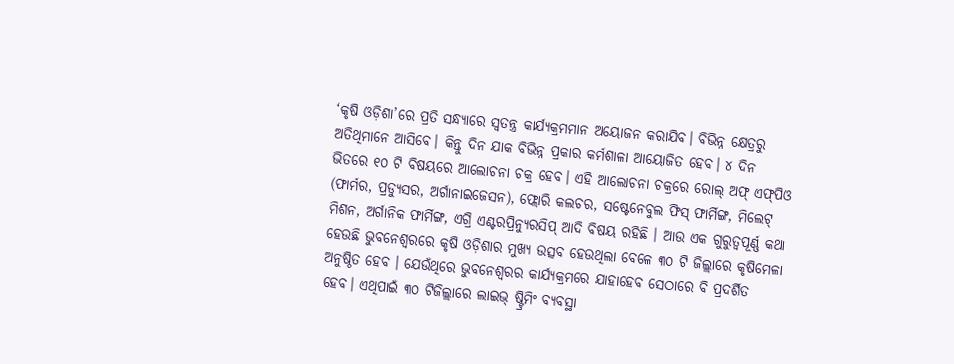‘କୃଷି ଓଡ଼ିଶା’ରେ ପ୍ରତି ସନ୍ଧ୍ୟାରେ ସ୍ୱତନ୍ତ୍ର କାର୍ଯ୍ୟକ୍ରମମାନ ଅୟୋଜନ କରାଯିବ। ବିଭିନ୍ନ କ୍ଷେତ୍ରରୁ ଅତିଥିମାନେ ଆସିବେ। କିନ୍ତୁ ଦିନ ଯାକ ବିଭିନ୍ନ ପ୍ରକାର କର୍ମଶାଳା ଆୟୋଜିତ ହେବ। ୪ ଦିନ ଭିତରେ ୧୦ ଟି ବିଷୟରେ ଆଲୋଚନା ଚକ୍ର ହେବ। ଏହି ଆଲୋଚନା ଚକ୍ରରେ ରୋଲ୍‌ ଅଫ୍‌ ଏଫ୍‌ପିଓ (ଫାର୍ମର, ପ୍ରଡ୍ୟୁସର, ଅର୍ଗାନାଇଜେସନ), ଫ୍ଲୋରି କଲଚର, ସଷ୍ଟେନେବୁଲ ଫିସ୍‌ ଫାର୍ମିଙ୍ଗ, ମିଲେଟ୍‌ ମିଶନ, ଅର୍ଗାନିକ ଫାର୍ମିଙ୍ଗ, ଏଗ୍ରି ଏଣ୍ଟରପ୍ରିନ୍ୟୁରସିପ୍‌ ଆଦି ବିଷୟ ରହିଛି । ଆଉ ଏକ ଗୁରୁତ୍ୱପୂର୍ଣ୍ଣ କଥା ହେଉଛି ଭୁବନେଶ୍ୱରରେ କୃଷି ଓଡ଼ିଶାର ମୁଖ୍ୟ ଉତ୍ସବ ହେଉଥିଲା ବେଳେ ୩୦ ଟି ଜିଲ୍ଲାରେ କୃଷିମେଳା ଅନୁଷ୍ଠିତ ହେବ । ଯେଉଁଥିରେ ଭୁବନେଶ୍ୱରର କାର୍ଯ୍ୟକ୍ରମରେ ଯାହାହେବ ସେଠାରେ ବି ପ୍ରଦର୍ଶିତ ହେବ। ଏଥିପାଇଁ ୩୦ ଟିଜିଲ୍ଲାରେ ଲାଇଭ୍‌ ଷ୍ଟ୍ରିମିଂ ବ୍ୟବସ୍ଥା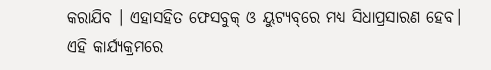କରାଯିବ । ଏହାସହିତ ଫେସବୁକ୍‌ ଓ ୟୁଟ୍ୟବ୍‌ରେ ମଧ୍ୟ ସିଧାପ୍ରସାରଣ ହେବ। ଏହି କାର୍ଯ୍ୟକ୍ରମରେ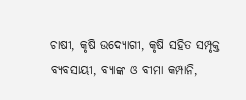ଚାଷୀ, କୃଷି ଉଦ୍ୟୋଗୀ, କୃଷି ସହିତ ସମ୍ପୃକ୍ତ ବ୍ୟବସାୟୀ, ବ୍ୟାଙ୍କ ଓ ବୀମା କମ୍ପାନି,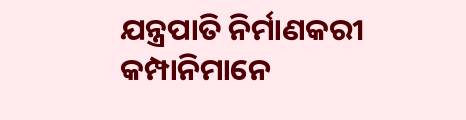ଯନ୍ତ୍ରପାତି ନିର୍ମାଣକରୀ କମ୍ପାନିମାନେ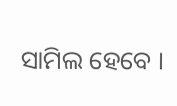ସାମିଲ ହେବେ ।